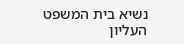נשיא בית המשפט העליון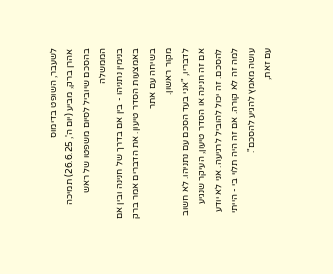לשעבר, השופט בדימוס
אהרן ברק, מביע (יום ה', 26.6.25) תמיכה בהסכם שיוביל לסיום משפטו של ראש הממשלה
בנימין נתניהו - בין אם בדרך של חנינה ובין אם באמצעות הסדר טיעון. את הדברים אמר ברק בשיחה עם אתר
מקור ראשון.
לדבריו, "אני בעד הסכם עם נתניהו. לא חשוב אם זה חנינה או הסדר טיעון, העיקר שנגיע להסכם. זה יכול להוביל לרגיעה. אני לא יודע למה זה לא קורה. אם זה היה תלוי בי - הייתי עושה מאמץ להגיע להסכם".
עם זאת,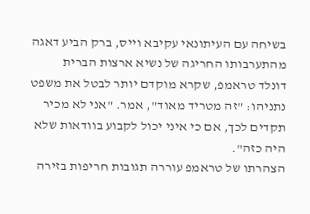בשיחה עם העיתונאי עקיבא וייס, ברק הביע דאגה מהתערבותו החריגה של נשיא ארצות הברית
דונלד טראמפ, שקרא מוקדם יותר לבטל את משפט נתניהו: "זה מטריד מאוד", אמר. "אני לא מכיר תקדים לכך, אם כי איני יכול לקבוע בוודאות שלא היה כזה".
הצהרתו של טראמפ עוררה תגובות חריפות בזירה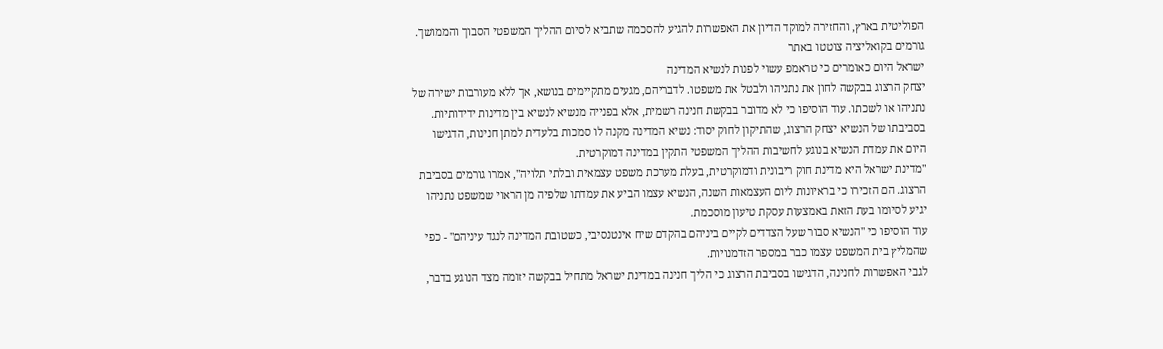הפוליטית בארץ, והחזירה למוקד הדיון את האפשרות להגיע להסכמה שתביא לסיום ההליך המשפטי הסבוך והממושך. גורמים בקואליציה צוטטו באתר
ישראל היום כאומרים כי טראמפ עשוי לפנות לנשיא המדינה
יצחק הרצוג בבקשה לחון את נתניהו ולבטל את משפטו. לדבריהם, מגעים מתקיימים בנושא, אך ללא מעורבות ישירה של נתניהו או לשכתו. עוד הוסיפו כי לא מדובר בבקשת חנינה רשמית, אלא בפנייה מנשיא לנשיא בין מדינות ידידותיות.
בסביבתו של הנשיא יצחק הרצוג, שהתיקון לחוק יסוד: נשיא המדינה מקנה לו סמכות בלעדית למתן חנינות, הדגישו היום את עמדת הנשיא בנוגע לחשיבות ההליך המשפטי התקין במדינה דמוקרטית.
"מדינת ישראל היא מדינת חוק ריבונית ודמוקרטית, בעלת מערכת משפט עצמאית ובלתי תלויה", אמרו גורמים בסביבת הרצוג. הם הזכירו כי בראיונות ליום העצמאות השנה, הנשיא עצמו הביע את עמדתו שלפיה מן הראוי שמשפט נתניהו יגיע לסיומו בעת הזאת באמצעות עסקת טיעון מוסכמת.
עוד הוסיפו כי "הנשיא סבור שעל הצדדים לקיים ביניהם בהקדם שיח אינטנסיבי, כשטובת המדינה לנגד עיניהם" - כפי שהמליץ בית המשפט עצמו כבר במספר הזדמנויות.
לגבי האפשרות לחנינה, הדגישו בסביבת הרצוג כי הליך חנינה במדינת ישראל מתחיל בבקשה יזומה מצד הנוגע בדבר,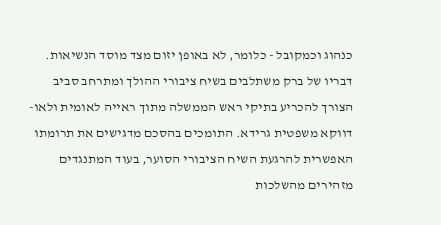כנהוג וכמקובל - כלומר, לא באופן יזום מצד מוסד הנשיאות.
דבריו של ברק משתלבים בשיח ציבורי ההולך ומתרחב סביב הצורך להכריע בתיקי ראש הממשלה מתוך ראייה לאומית ולאו-דווקא משפטית גרידא. התומכים בהסכם מדגישים את תרומתו האפשרית להרגעת השיח הציבורי הסוער, בעוד המתנגדים מזהירים מהשלכות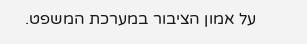על אמון הציבור במערכת המשפט.